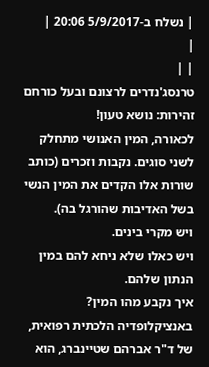| נשלח ב-5/9/2017 20:06 |
|
| |
טרנסג'נדרים לרצונם ובעל כורחם
זהירות: נושא טעון!
לכאורה, המין האנושי מתחלק לשני סוגים. נקבות וזכרים (כותב שורות אלו הקדים את המין הנשי בשל האדיבות שהורגל בה).
ויש מקרי בינים.
ויש כאלו שלא ניחא להם במין הנתון שלהם.
איך נקבע מהו המין? באנציקלופדיה הלכתית רפואית, של ד"ר אברהם שטיינברג, הוא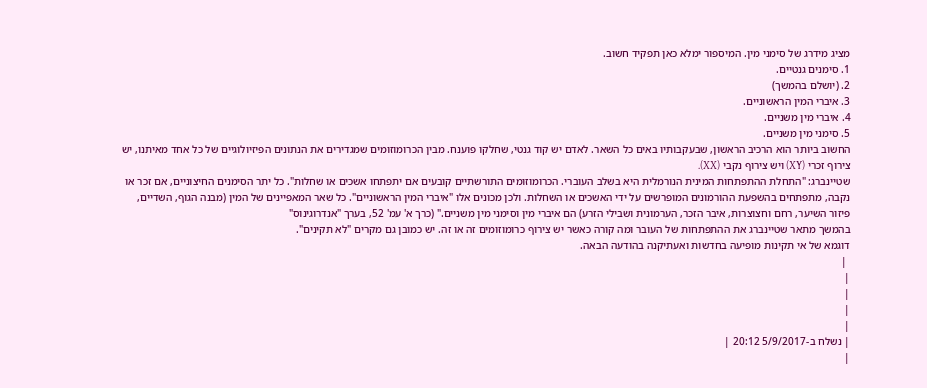מציג מידרג של סימני מין. המיספור ימלא כאן תפקיד חשוב.
1. סימנים גנטיים.
2. (יושלם בהמשך)
3. איברי המין הראשוניים.
4. איברי מין משניים.
5. סימני מין משניים.
החשוב ביותר הוא הרכיב הראשון, שבעקבותיו באים כל השאר. לאדם יש קוד גנטי, שחלקו פוענח. מבין הכרומוזומים שמגדירים את הנתונים הפיזיולוגיים של כל אחד מאיתנו, יש צירוף זכרי (XY) ויש צירוף נקבי (XX).
שטיינברג: "התחלת ההתפתחות המינית הנורמלית היא בשלב העוברי. הכרומוזומים התורשתיים קובעים אם יתפתחו אשכים או שחלות". כל יתר הסימנים החיצוניים, אם זכר או נקבה, מתפתחים בהשפעת ההורמונים המופרשים על ידי האשכים או השחלות. ולכן מכונים אלו "איברי המין הראשוניים". כל שאר המאפיינים של המין (מבנה הגוף, השדיים, פיזור השיער, רחם וחצוצרות, איבר הזכר, הערמונית ושבילי הזרע) הם איברי מין וסימני מין משניים." (כרך א' עמ' 52, בערך "אנדרוגינוס"
בהמשך מתאר שטיינברג את ההתפתחות של העובר ומה קורה כאשר יש צירוף כרומוזומים זה או זה. יש כמובן גם מקרים "לא תקינים".
דוגמא של אי תקינות מופיעה בחדשות ואעתיקנה בהודעה הבאה.
 |
|
|
|
|
| נשלח ב-5/9/2017 20:12 |
|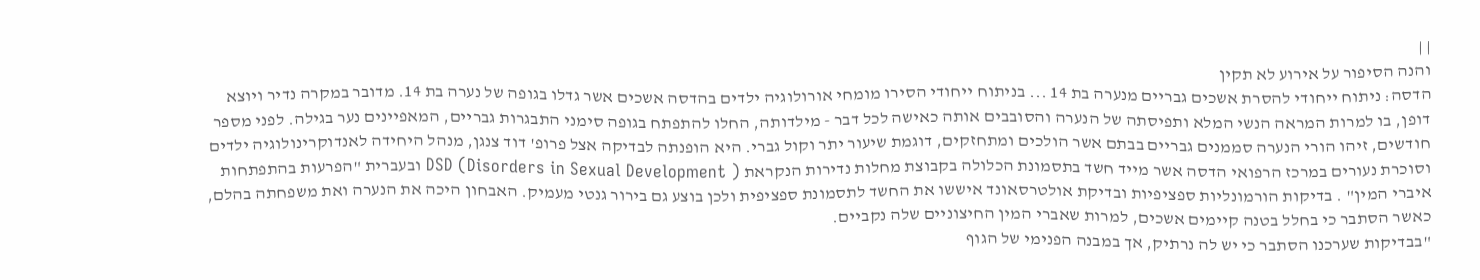| |
והנה הסיפור על אירוע לא תקין
הדסה: ניתוח ייחודי להסרת אשכים גבריים מנערה בת 14 ... בניתוח ייחודי הסירו מומחי אורולוגיה ילדים בהדסה אשכים אשר גדלו בגופה של נערה בת 14. מדובר במקרה נדיר ויוצא דופן, בו למרות המראה הנשי המלא ותפיסתה של הנערה והסובבים אותה כאישה לכל דבר - מילדותה, החלו להתפתח בגופה סימני התבגרות גבריים, המאפיינים נער בגילה. לפני מספר חודשים, זיהו הורי הנערה סממנים גבריים בבתם אשר הולכים ומתחזקים, דוגמת שיעור יתר וקול גברי. היא הופנתה לבדיקה אצל פרופ' דוד צנגן, מנהל היחידה לאנדוקרינולוגיה ילדים וסוכרת נעורים במרכז הרפואי הדסה אשר מייד חשד בתסמונת הכלולה בקבוצת מחלות נדירות הנקראת DSD (Disorders in Sexual Development ) ובעברית "הפרעות בהתפתחות איברי המין" . בדיקות הורמונליות ספציפיות ובדיקת אולטרסאונד איששו את החשד לתסמונת ספציפית ולכן בוצע גם בירור גנטי מעמיק. האבחון היכה את הנערה ואת משפחתה בהלם, כאשר הסתבר כי בחלל בטנה קיימים אשכים, למרות שאברי המין החיצוניים שלה נקביים.
"בבדיקות שערכנו הסתבר כי יש לה נרתיק, אך במבנה הפנימי של הגוף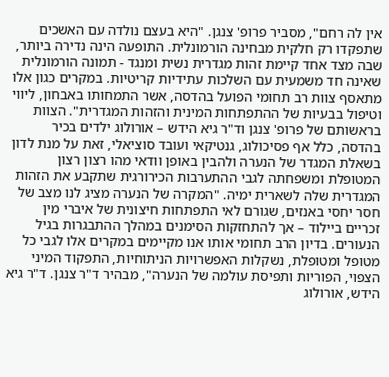אין לה רחם", מסביר פרופ' צנגן. "היא בעצם נולדה עם האשכים שתפקדו רק חלקית מבחינה הורמונלית. התופעה הינה נדירה ביותר, שבה מצד אחד קיימת זהות מגדרית נשית ומנגד - תמונה הורמונלית שאינה חד משמעית עם השלכות עתידיות קריטיות. במקרים כגון אלו מתאסף צוות רב תחומי הפועל בהדסה, אשר התמחותו באבחון, ליווי וטיפול בבעיות של ההתפתחות המינית והזהות המגדרית". הצוות בראשותם של פרופ' צנגן וד"ר גיא הידש – אורולוג ילדים בכיר בהדסה, כלל אף פסיכולוג, גנטיקאי ועובד סוציאלי, זאת על מנת לדון בשאלת המגדר של הנערה ולהבין באופן וודאי מהו רצון רצון המטופלת ומשפחתה לגבי ההתערבות הכירורגית שתקבע את הזהות המגדרית שלה לשארית ימיה. "המקרה של הנערה מציג לנו מצב של חסר יחסי באנזים, שגורם לאי התפתחות חיצונית של איברי מין זכריים ביילוד – אך להתחזקות הסימנים במהלך ההתבגרות בגיל הנעורים. בדיון הרב תחומי אותו אנו מקיימים במקרים אלו לגבי כל מטופל ומטופלת, נשקלות האפשרויות הניתוחיות, התפקוד המיני הצפוי, הפוריות ותפיסת עולמה של הנערה", מבהיר ד"ר צנגן. ד"ר גיא הידש, אורולוג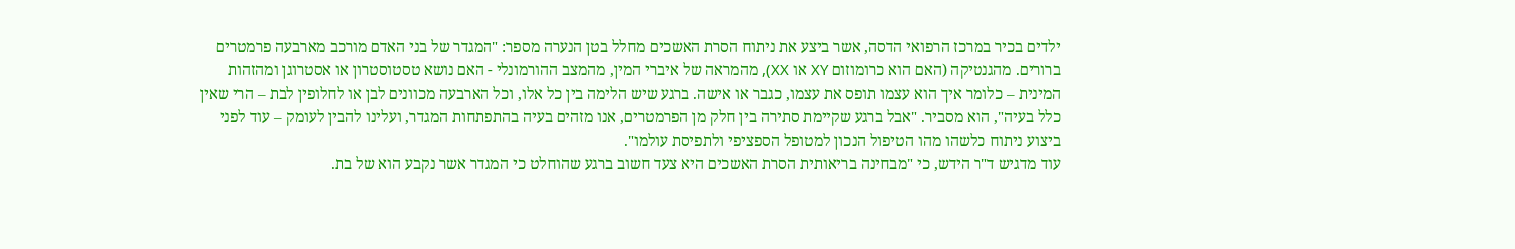ילדים בכיר במרכז הרפואי הדסה, אשר ביצע את ניתוח הסרת האשכים מחלל בטן הנערה מספר: "המגדר של בני האדם מורכב מארבעה פרמטרים ברורים. מהגנטיקה (האם הוא כרומוזום XY או XX), מהמראה של איברי המין, מהמצב ההורמונלי - האם נושא טסטוסטרון או אסטרוגן ומהזהות המינית – כלומר איך הוא עצמו תופס את עצמו, כגבר או אישה. ברגע שיש הלימה בין כל אלו, וכל הארבעה מכוונים לבן או לחלופין לבת – הרי שאין כלל בעיה", הוא מסביר. "אבל ברגע שקיימת סתירה בין חלק מן הפרמטרים, אנו מזהים בעיה בהתפתחות המגדר, ועלינו להבין לעומק – עוד לפני ביצוע ניתוח כלשהו מהו הטיפול הנכון למטופל הספציפי ולתפיסת עולמו".
עוד מדגיש ד"ר הידש, כי "מבחינה בריאותית הסרת האשכים היא צעד חשוב ברגע שהוחלט כי המגדר אשר נקבע הוא של בת.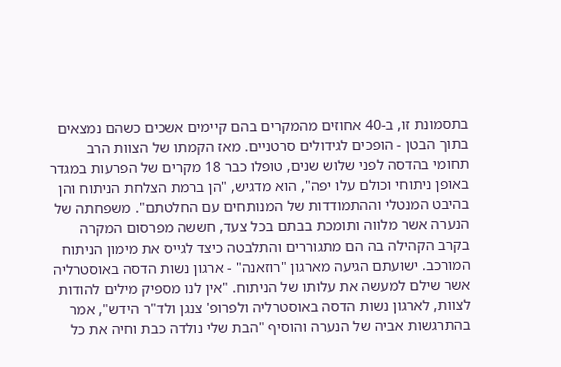בתסמונת זו, ב-40 אחוזים מהמקרים בהם קיימים אשכים כשהם נמצאים בתוך הבטן - הופכים לגידולים סרטניים. מאז הקמתו של הצוות הרב תחומי בהדסה לפני שלוש שנים, טופלו כבר 18 מקרים של הפרעות במגדר באופן ניתוחי וכולם עלו יפה", הוא מדגיש, "הן ברמת הצלחת הניתוח והן בהיבט המנטלי וההתמודדות של המנותחים עם החלטתם". משפחתה של הנערה אשר מלווה ותומכת בבתם בכל צעד, חששה מפרסום המקרה בקרב הקהילה בה הם מתגוררים והתלבטה כיצד לגייס את מימון הניתוח המורכב. ישועתם הגיעה מארגון "רוזאנה" - ארגון נשות הדסה באוסטרליה אשר שילם למעשה את עלותו של הניתוח. "אין לנו מספיק מילים להודות לצוות, לארגון נשות הדסה באוסטרליה ולפרופ' צנגן ולד"ר הידש", אמר בהתרגשות אביה של הנערה והוסיף "הבת שלי נולדה כבת וחיה את כל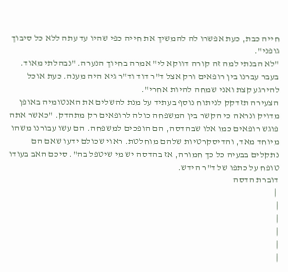חייה כבת, כעת אפשרו לה להמשיך את חייה כפי שהיו עד עתה ללא כל סיבוך גופני".
"לא הבנתי למה זה קורה דווקא לי" אמרה בחיוך הנערה. "נבהלתי מאוד. בעבר עברנו בין רופאים ורק אצל ד"ר דוד וד"ר גיא היה מענה. כעת אוכל להירגע קצת ואני שמחה להיות אחרי".
הצעירה תזדקק לניתוח נוסף בעתיד על מנת להשלים את האנטומיה באופן מדויק ונראה כי הקשר בין המשפחה כולה לרופאים רק מתהדק. "כאשר אתה פוגש רופאים כמו אלו שבהדסה, הם הופכים למשפחה. הם עשו עבורנו משהו מיוחד מאד, והדיסקרטיות שלהם מוחלטת. ראוי שכולם ידעו שאם הם נתקלים בבעיה כל כך חמורה, אז בהדסה יש מי שיטפל בה". סיכם האב בעודו טופח על כתפו של ד"ר הידש.
דוברת הדסה
 |
|
|
|
|
|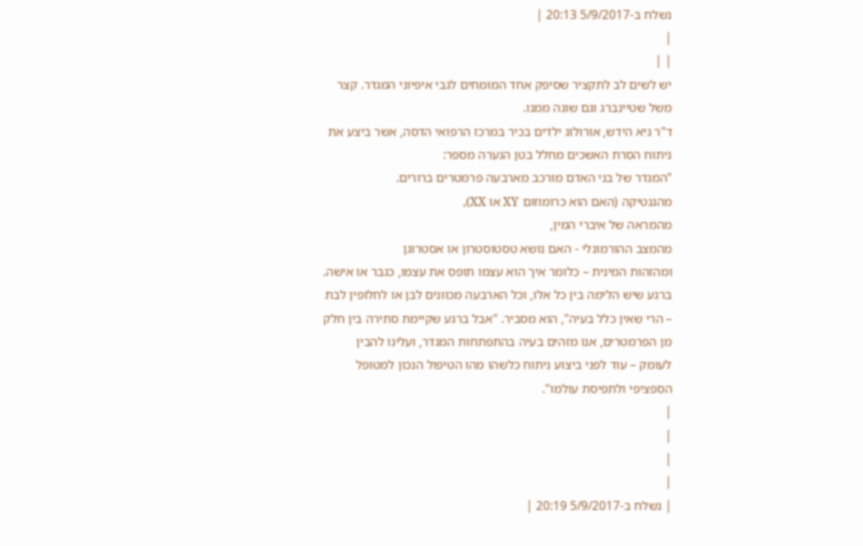נשלח ב-5/9/2017 20:13 |
|
| |
יש לשים לב לתקציר שסיפק אחד המומחים לגבי איפיוני המגדר. קצר משל שטיינברג וגם שונה ממנו.
ד"ר גיא הידש, אורולוג ילדים בכיר במרכז הרפואי הדסה, אשר ביצע את ניתוח הסרת האשכים מחלל בטן הנערה מספר:
"המגדר של בני האדם מורכב מארבעה פרמטרים ברורים.
מהגנטיקה (האם הוא כרומוזום XY או XX),
מהמראה של איברי המין,
מהמצב ההורמונלי - האם נושא טסטוסטרון או אסטרוגן
ומהזהות המינית – כלומר איך הוא עצמו תופס את עצמו, כגבר או אישה.
ברגע שיש הלימה בין כל אלו, וכל הארבעה מכוונים לבן או לחלופין לבת – הרי שאין כלל בעיה", הוא מסביר. "אבל ברגע שקיימת סתירה בין חלק מן הפרמטרים, אנו מזהים בעיה בהתפתחות המגדר, ועלינו להבין לעומק – עוד לפני ביצוע ניתוח כלשהו מהו הטיפול הנכון למטופל הספציפי ולתפיסת עולמו".
|
|
|
|
| נשלח ב-5/9/2017 20:19 |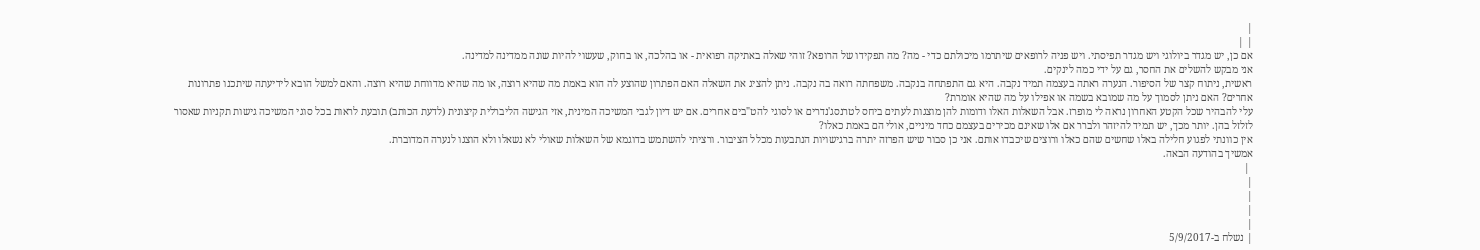|
| |
אם כן, יש מגדר ביולוגי ויש מגדר תפיסתי. ויש פניה לרופאים שיתרמו מיכולתם כדי - מה? מה תפקידו של הרופא? זוהי שאלה באתיקה רפואית - או בהלכה, או בחוק, שעשוי להיות שונה ממדינה למדינה.
אני מבקש להשלים את החסר, גם על ידי כמה לינקים.
ראשית, ניתוח קצר של הסיפור. הנערה ראתה בעצמה תמיד נקבה. היא גם התפתחה בנקבה. משפחתה רואה בה נקבה. ניתן להציג את השאלה האם הפתרון שהוצע לה הוא באמת מה שהיא רוצה, או מה שהיא מדווחת שהיא רוצה. והאם למשל הובא לידיעתה שיתכנו פתרונות אחרים? האם ניתן לסמוך על מה שמובא בשמה או אפילו על מה שהיא אומרת?
עלי להבהיר שכל הקטע האחרון נראה לי מופרז. אבל השאלות האלו ודומות להן מוצגות לעתים ביחס לטרנסג'נדרים או לסוגי להט"בים אחרים. אם יש דיון לגבי המשיכה המינית, אזי הגישה הליברלית קיצונית (לדעת הכותב) תובעת לראות בכל סוגי המשיכה גישות תקניות שאסור לזלזל בהן. יותר מכך, יש תמיד להיזהר ולברר אם אלו שאינם מכירים בעצמם כחד מיניים, אולי הם באמת כאלו?
אין כוונתי לפגוע חלילה באלו שחשים שהם כאלו ורוצים שיכבדו אותם. אני כן סבור שיש הפרזה יתרה ברגישויות הנתבעות מכלל הציבור. ורציתי להשתמש בדוגמא של השאלות שאולי לא נשאלו ולא הוצגו לנערה המדוברת.
אמשיך בהודעה הבאה.
 |
|
|
|
|
| נשלח ב-5/9/2017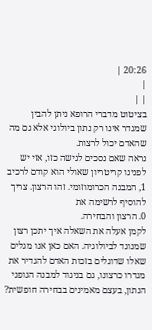20:26 |
|
| |
בציטוט מדברי הרופא ניתן להבין שמגדר אינו רק נתון ביולוגי אלא גם מה שהאדם יכול לרצות.
נראה שאם נסכים לגישה כזו, אזי יש לפנינו קריטריון שאולי הוא קודם לרכיב 1, המבנה הכרומוזומי. זהו הרצון. צריך להוסיף לרשימה את
0. הרצון והבחירה.
לקמן אעלה את השאלה איך יתכן רצון שמנוגד לביולוגיה. האם כאן אנו מגלים שאלו שדוגלים בזכות האדם להגדיר את מגדרו כרצונו, גם בניגוד למבנה הגופני הנתון, בעצם מאמינים בבחירה חופשית?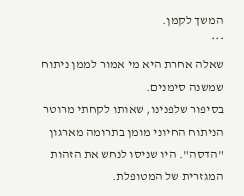המשך לקמן.
***
שאלה אחרת היא מי אמור לממן ניתוח שמשנה סימנים.
בסיפור שלפנינו, שאותו לקחתי מרוטר
הניתוח החיוני מומן בתרומה מארגון "הדסה". היו שניסו לנחש את הזהות המגזרית של המטופלת.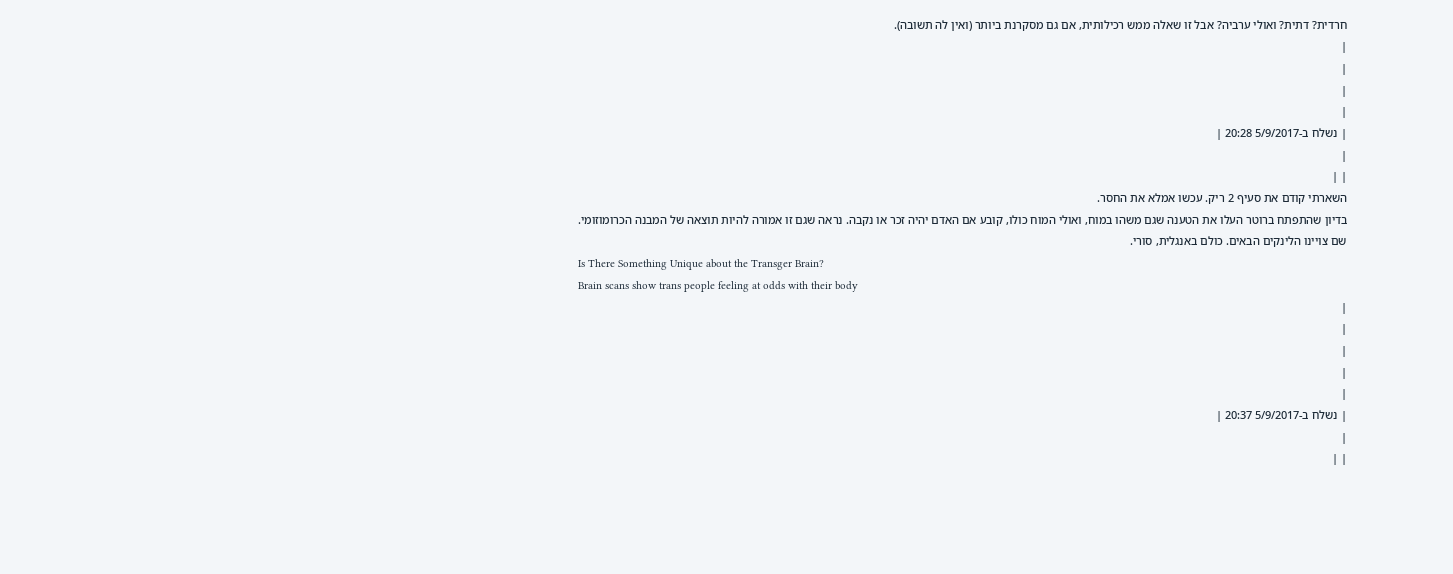חרדית? דתית? ואולי ערביה? אבל זו שאלה ממש רכילותית, אם גם מסקרנת ביותר (ואין לה תשובה).
|
|
|
|
| נשלח ב-5/9/2017 20:28 |
|
| |
השארתי קודם את סעיף 2 ריק. עכשו אמלא את החסר.
בדיון שהתפתח ברוטר העלו את הטענה שגם משהו במוח, ואולי המוח כולו, קובע אם האדם יהיה זכר או נקבה. נראה שגם זו אמורה להיות תוצאה של המבנה הכרומוזומי.
שם צויינו הלינקים הבאים. כולם באנגלית, סורי.
Is There Something Unique about the Transger Brain?
Brain scans show trans people feeling at odds with their body
|
|
|
|
|
| נשלח ב-5/9/2017 20:37 |
|
| |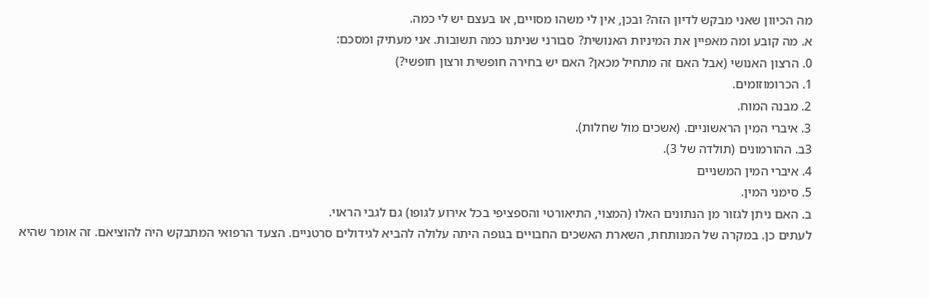מה הכיוון שאני מבקש לדיון הזה? ובכן, אין לי משהו מסויים, או בעצם יש לי כמה.
א. מה קובע ומה מאפיין את המיניות האנושית? סבורני שניתנו כמה תשובות. אני מעתיק ומסכם:
0. הרצון האנושי (אבל האם זה מתחיל מכאן? האם יש בחירה חופשית ורצון חופשי?)
1. הכרומוזומים.
2. מבנה המוח.
3. איברי המין הראשוניים. (אשכים מול שחלות).
3ב. ההורמונים (תולדה של 3).
4. איברי המין המשניים
5. סימני המין.
ב. האם ניתן לגזור מן הנתונים האלו (המצוי, התיאורטי והספציפי בכל אירוע לגופו) גם לגבי הראוי.
לעתים כן. במקרה של המנותחת, השארת האשכים החבויים בגופה היתה עלולה להביא לגידולים סרטניים. הצעד הרפואי המתבקש היה להוציאם. זה אומר שהיא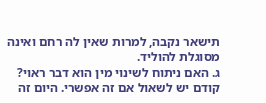תישאר נקבה, למרות שאין לה רחם ואינה מסוגלת להוליד.
ג. האם ניתוח לשינוי מין הוא דבר ראוי? קודם יש לשאול אם זה אפשרי. היום זה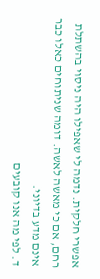אפשרי חלקית. נדמה לי שאפילו היה ניסוי בהשתלת רחם, אם כי מאשה לאשה. דומה שניתוחים כאלו כבר אינם מדע בדיוני.
ד. לפי מה אנו קובעים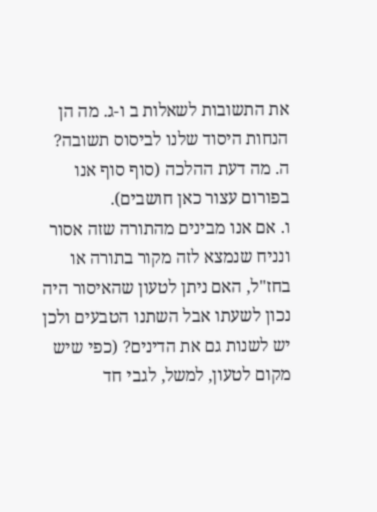את התשובות לשאלות ב ו-ג. מה הן הנחות היסוד שלנו לביסוס תשובה?
ה. מה דעת ההלכה (סוף סוף אנו בפורום עצור כאן חושבים).
ו. אם אנו מבינים מהתורה שזה אסור ונניח שנמצא לזה מקור בתורה או בחז"ל, האם ניתן לטעון שהאיסור היה נכון לשעתו אבל השתנו הטבעים ולכן יש לשנות גם את הדינים? (כפי שיש מקום לטעון, למשל, לגבי חד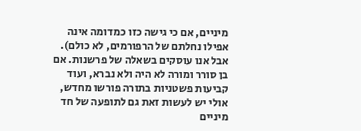מיניים, אם כי גישה כזו כמדומה אינה אפילו נחלתם של הרפורמים, לא כולם). אבל אנו עוסקים בשאלה של פרשנות. אם בן סורר ומורה לא היה ולא נברא, ועוד קביעות פשטניות בתורה פורשו מחדש, אולי יש לעשות זאת גם לתופעה של חד מיניים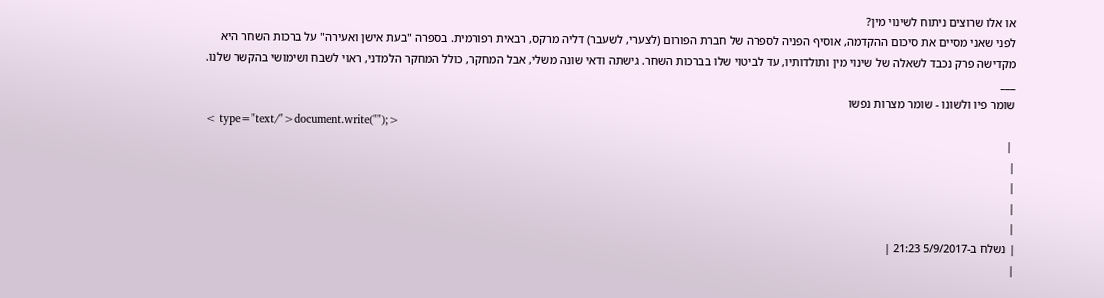או אלו שרוצים ניתוח לשינוי מין?
לפני שאני מסיים את סיכום ההקדמה, אוסיף הפניה לספרה של חברת הפורום (לצערי, לשעבר) דליה מרקס, רבאית רפורמית. בספרה "בעת אישן ואעירה" על ברכות השחר היא מקדישה פרק נכבד לשאלה של שינוי מין ותולדותיו, עד לביטוי שלו בברכות השחר. גישתה ודאי שונה משלי, אבל המחקר, כולל המחקר הלמדני, ראוי לשבח ושימושי בהקשר שלנו.
___
שומר פיו ולשונו - שומר מצרות נפשו
< type="text/">document.write("");>
 |
|
|
|
|
| נשלח ב-5/9/2017 21:23 |
|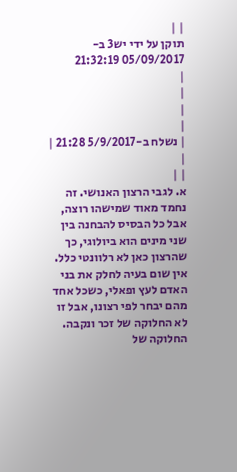| |
תוקן על ידי יש3 ב- 05/09/2017 21:32:19
|
|
|
|
| נשלח ב-5/9/2017 21:28 |
|
| |
א. לגבי הרצון האנושי. זה נחמד מאוד שמישהו רוצה, אבל כל הבסיס להבחנה בין שני מינים הוא ביולוגי, כך שהרצון כאן לא רלוונטי כלל. אין שום בעיה לחלק את בני האדם לעץ ופאלי, כשכל אחד מהם יבחר לפי רצונו, אבל זו לא החלוקה של זכר ונקבה. החלוקה של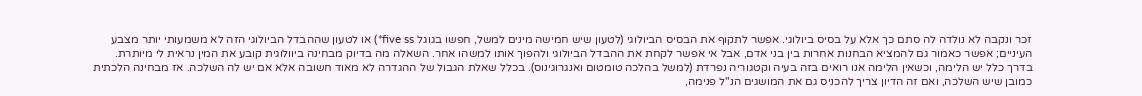זכר ונקבה לא נולדה לה סתם כך אלא על בסיס ביולוגי. אפשר לתקוף את הבסיס הביולוגי (לטעון שיש חמישה מינים למשל, חפשו בגוגל five ss*) או לטעון שההבדל הביולוגי הזה לא משמעותי יותר מצבע העיניים; אפשר כאמור גם להמציא הבחנות אחרות בין בני אדם, אבל אי אפשר לקחת את ההבדל הביולוגי ולהפוך אותו למשהו אחר. השאלה מה בדיוק מבחינה ביוולוגית קובע את המין נראית לי מיותרת. בדרך כלל יש הלימה, וכשאין הלימה אנו רואים בזה בעיה וקטגוריה נפרדת (למשל בהלכה טומטום ואנגרוגינוס). בכלל שאלת הגבול של ההגדרה לא מאוד חשובה אלא אם יש לה השלכה. אז מבחינה הלכתית כמובן שיש השלכה, ואם זה הדיון צריך להכניס גם את המושגים הנ"ל פנימה,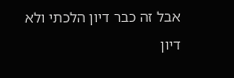אבל זה כבר דיון הלכתי ולא דיון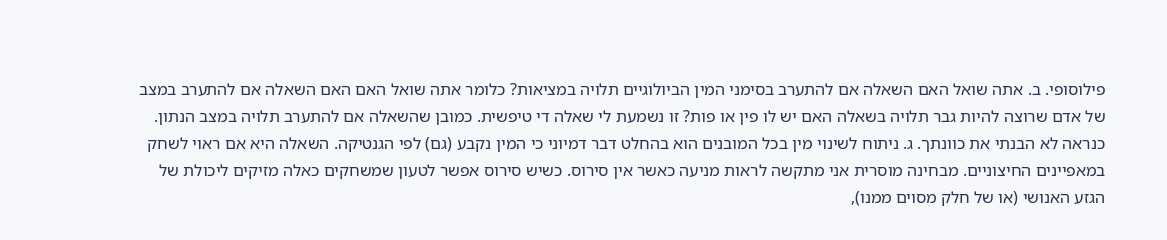פילוסופי. ב. אתה שואל האם השאלה אם להתערב בסימני המין הביולוגיים תלויה במציאות? כלומר אתה שואל האם האם השאלה אם להתערב במצב של אדם שרוצה להיות גבר תלויה בשאלה האם יש לו פין או פות? זו נשמעת לי שאלה די טיפשית. כמובן שהשאלה אם להתערב תלויה במצב הנתון. כנראה לא הבנתי את כוונתך. ג. ניתוח לשינוי מין בכל המובנים הוא בהחלט דבר דמיוני כי המין נקבע (גם) לפי הגנטיקה. השאלה היא אם ראוי לשחק במאפיינים החיצוניים. מבחינה מוסרית אני מתקשה לראות מניעה כאשר אין סירוס. כשיש סירוס אפשר לטעון שמשחקים כאלה מזיקים ליכולת של הגזע האנושי (או של חלק מסוים ממנו),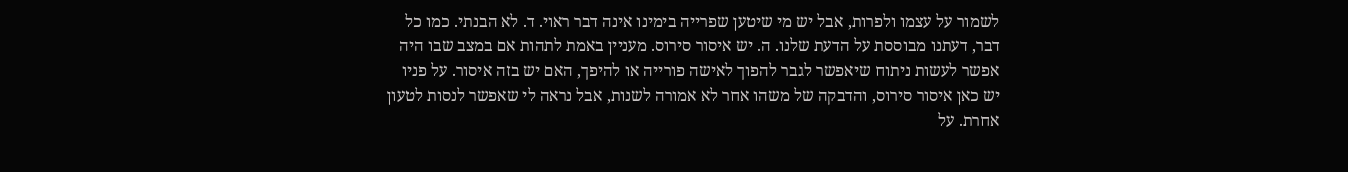לשמור על עצמו ולפרות, אבל יש מי שיטען שפרייה בימינו אינה דבר ראוי. ד. לא הבנתי. כמו כל דבר, דעתנו מבוססת על הדעת שלנו. ה. יש איסור סירוס. מעניין באמת לתהות אם במצב שבו היה אפשר לעשות ניתוח שיאפשר לגבר להפוך לאישה פורייה או להיפך, האם יש בזה איסור. על פניו יש כאן איסור סירוס, והדבקה של משהו אחר לא אמורה לשנות, אבל נראה לי שאפשר לנסות לטעון אחרת. על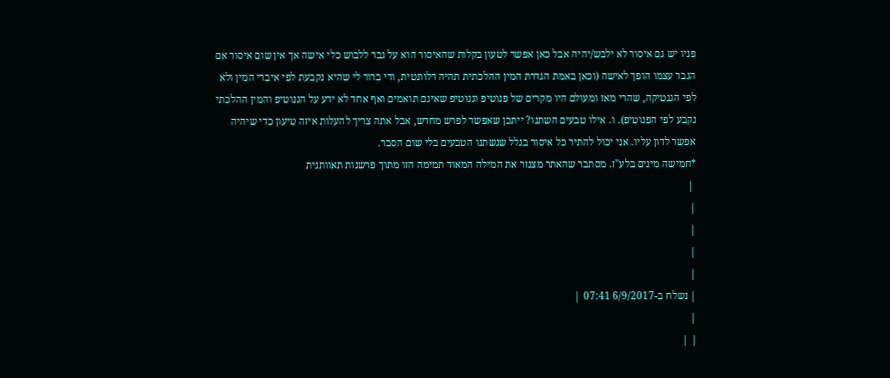פניו יש גם איסור לא ילבש/יהיה אבל כאן אפשר לטעון בקלות שהאיסור הוא על גבר ללבוש כלי אישה אך אין שום איסור אם הגבר עצמו הופך לאישה (וכאן באמת הגדרת המין ההלכתית תהיה רלוונטית, ודי ברור לי שהיא נקבעת לפי איברי המין ולא לפי הגנטיקה, שהרי מאז ומעולם היו מקרים של פנוטיפ וגנוטיפ שאינם תואמים ואף אחד לא ידע על הגנוטיפ והמין ההלכתי נקבע לפי הפנוטיפ). ו. אילו טבעים השתנו? ייתכן שאפשר לפרש מחדש, אבל אתה צריך להעלות איזה טיעון כדי שיהיה אפשר לדון עליו. אני יכול להתיר כל איסור בגלל שנשתנו הטבעים בלי שום הסבר.
*חמישה מינים בלע"ז. מסתבר שהאתר מצנזר את המילה המאוד תמימה הזו מתוך פרשנות תאוותנית
 |
|
|
|
|
| נשלח ב-6/9/2017 07:41 |
|
| |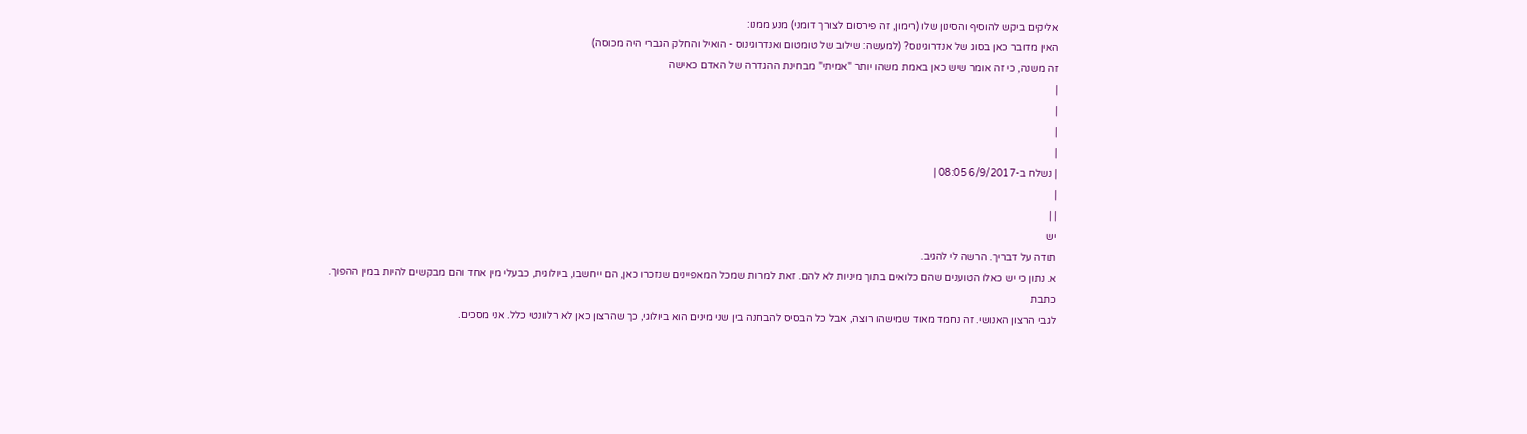אליקים ביקש להוסיף והסינון שלו (רימון, זה פירסום לצורך דומני) מנע ממנו:
האין מדובר כאן בסוג של אנדרוגינוס? (למעשה: שילוב של טומטום ואנדרוגינוס - הואיל והחלק הגברי היה מכוסה)
זה משנה, כי זה אומר שיש כאן באמת משהו יותר "אמיתי" מבחינת ההגדרה של האדם כאישה
|
|
|
|
| נשלח ב-6/9/2017 08:05 |
|
| |
יש
תודה על דבריך. הרשה לי להגיב.
א. נתון כי יש כאלו הטוענים שהם כלואים בתוך מיניות לא להם. זאת למרות שמכל המאפיינים שנזכרו כאן, הם ייחשבו, ביולוגית, כבעלי מין אחד והם מבקשים להיות במין ההפוך.
כתבת
לגבי הרצון האנושי. זה נחמד מאוד שמישהו רוצה, אבל כל הבסיס להבחנה בין שני מינים הוא ביולוגי, כך שהרצון כאן לא רלוונטי כלל. אני מסכים.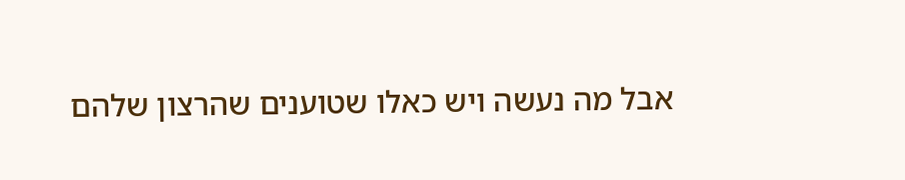אבל מה נעשה ויש כאלו שטוענים שהרצון שלהם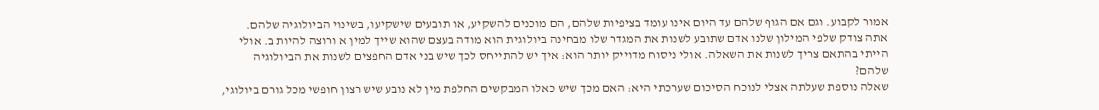אמור לקבוע. וגם אם הגוף שלהם עד היום אינו עומד בציפיות שלהם, הם מוכנים להשקיע, או תובעים שישקיעו, בשינוי הביולוגיה שלהם.
אתה צודק שלפי המילון שלנו אדם שתובע לשנות את המגדר שלו מבחינה ביולוגית הוא מודה בעצם שהוא שייך למין א ורוצה להיות ב. אולי הייתי בהתאם צריך לשנות את השאלה. אולי ניסוח מדוייק יותר הוא: איך יש להתייחס לכך שיש בני אדם החפצים לשנות את הביולוגיה שלהם?
שאלה נוספת שעלתה אצלי לנוכח הסיכום שערכתי היא: האם מכך שיש כאלו המבקשים החלפת מין לא נובע שיש רצון חופשי מכל גורם ביולוגי,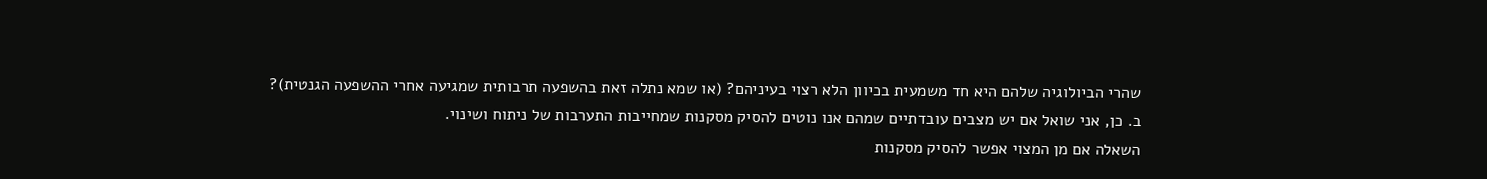שהרי הביולוגיה שלהם היא חד משמעית בכיוון הלא רצוי בעיניהם? (או שמא נתלה זאת בהשפעה תרבותית שמגיעה אחרי ההשפעה הגנטית)?
ב. כן, אני שואל אם יש מצבים עובדתיים שמהם אנו נוטים להסיק מסקנות שמחייבות התערבות של ניתוח ושינוי.
השאלה אם מן המצוי אפשר להסיק מסקנות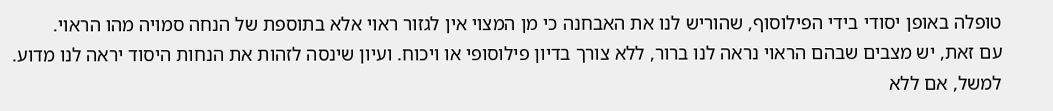טופלה באופן יסודי בידי הפילוסוף, שהוריש לנו את האבחנה כי מן המצוי אין לגזור ראוי אלא בתוספת של הנחה סמויה מהו הראוי.
עם זאת, יש מצבים שבהם הראוי נראה לנו ברור, ללא צורך בדיון פילוסופי או ויכוח. ועיון שינסה לזהות את הנחות היסוד יראה לנו מדוע. למשל, אם ללא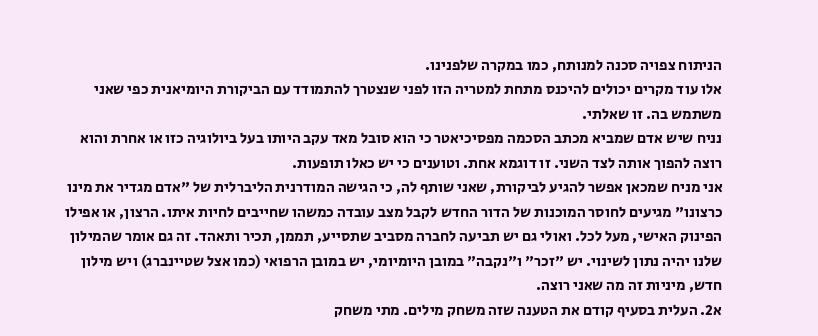הניתוח צפויה סכנה למנותח, כמו במקרה שלפנינו.
אלו עוד מקרים יכולים להיכנס מתחת למטריה הזו לפני שנצטרך להתמודד עם הביקורת היומיאנית כפי שאני משתמש בה. זו שאלתי.
נניח שיש אדם שמביא מכתב הסכמה מפסיכיאטר כי הוא סובל מאד עקב היותו בעל ביולוגיה כזו או אחרת והוא רוצה להפוך אותה לצד השני. זו דוגמא אחת. וטוענים כי יש כאלו תופעות.
אני מניח שמכאן אפשר להגיע לביקורת, שאני שותף לה, כי הגישה המודרנית הליברלית של "אדם מגדיר את מינו כרצונו" מגיעים לחוסר המוכנות של הדור החדש לקבל מצב עובדה כמשהו שחייבים לחיות איתו. הרצון, או אפילו הפינוק האישי, מעל לכל. ואולי גם יש תביעה לחברה מסביב שתסייע, תממן, תכיר ותאהד. זה גם אומר שהמילון שלנו יהיה נתון לשינוי. יש "זכר" ו"נקבה" במובן היומיומי, יש במובן הרפואי (כמו אצל שטיינברג) ויש מילון חדש, מיניות זה מה שאני רוצה.
א2. העלית בסעיף קודם את הטענה שזה משחק מילים. מתי משחק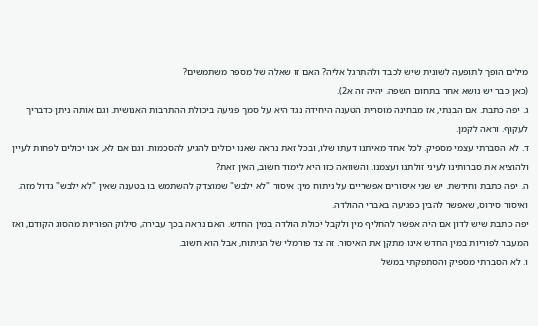מילים הופך לתופעה לשונית שיש לכבד ולהתרגל אליה? האם זו שאלה של מספר משתמשים?
(כאן כבר יש נושא אחר בתחום השפה. יהיה זה א2).
ג. יפה כתבת. אם הבנתי, אז מבחינה מוסרית הטענה היחידה נגד היא על סמך פגיעה ביכולת ההתרבות האנושית. וגם אותה ניתן כדבריך לעקוף. וראה לקמן.
ד. לא הסברתי עצמי מספיק. לכל אחד מאיתנו דעתו שלו, ובכל זאת נראה שאנו יכולים להגיע להסכמות. וגם אם לא, אנו יכולים לפחות לעיין ולהוציא את סברותינו לעיני זולתנו ועצמנו. והשוואה כזו היא לימוד חשוב, האין זאת?
ה. יפה כתבת וחידשת. יש שני איסורים אפשריים על ניתוח מין: איסור "לא ילבש" שמוצדק להשתמש בו בטענה שאין "לא ילבש" גדול מזה. ואיסור סירוס, שאפשר להבין כפגיעה באברי ההולדה.
יפה כתבת שיש לדון אם היה אפשר להחליף מין ולקבל יכולת הולדה במין החדש. האם נראה בכך עבירה, סילוק הפוריות מהסוג הקודם, ואז המעבר לפוריות במין החדש אינו מתקן את האיסור. זה צד פורמלי של הניתוח, אבל הוא חשוב.
ו. לא הסברתי מספיק והסתפקתי במשל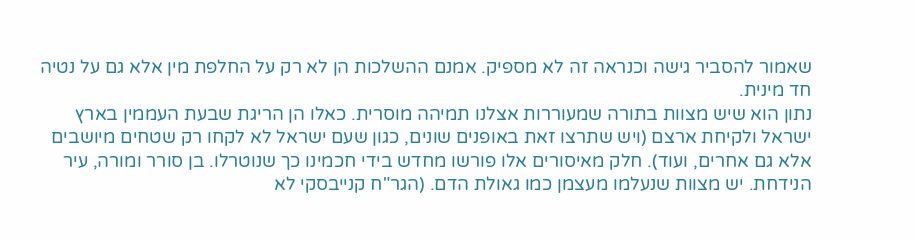שאמור להסביר גישה וכנראה זה לא מספיק. אמנם ההשלכות הן לא רק על החלפת מין אלא גם על נטיה חד מינית.
נתון הוא שיש מצוות בתורה שמעוררות אצלנו תמיהה מוסרית. כאלו הן הריגת שבעת העממין בארץ ישראל ולקיחת ארצם (ויש שתרצו זאת באופנים שונים, כגון שעם ישראל לא לקחו רק שטחים מיושבים אלא גם אחרים, ועוד). חלק מאיסורים אלו פורשו מחדש בידי חכמינו כך שנוטרלו. בן סורר ומורה, עיר הנידחת. יש מצוות שנעלמו מעצמן כמו גאולת הדם. (הגר"ח קנייבסקי לא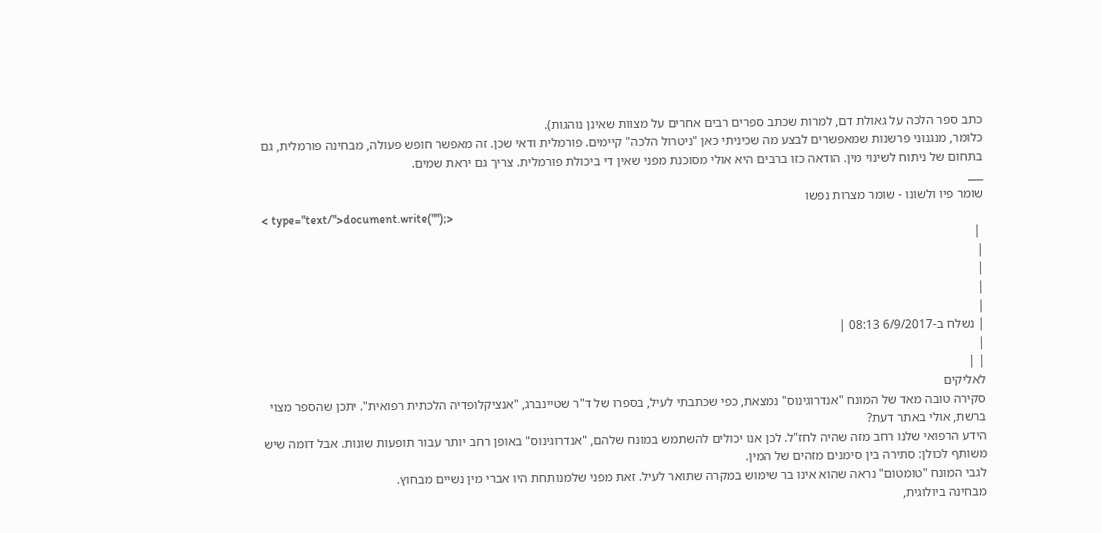כתב ספר הלכה על גאולת דם, למרות שכתב ספרים רבים אחרים על מצוות שאינן נוהגות).
כלומר, מנגנוני פרשנות שמאפשרים לבצע מה שכיניתי כאן "ניטרול הלכה" קיימים. פורמלית ודאי שכן. זה מאפשר חופש פעולה, מבחינה פורמלית, גם בתחום של ניתוח לשינוי מין. הודאה כזו ברבים היא אולי מסוכנת מפני שאין די ביכולת פורמלית. צריך גם יראת שמים.
___
שומר פיו ולשונו - שומר מצרות נפשו
< type="text/">document.write("");>
 |
|
|
|
|
| נשלח ב-6/9/2017 08:13 |
|
| |
לאליקים
סקירה טובה מאד של המונח "אנדרוגינוס" נמצאת, כפי שכתבתי לעיל, בספרו של ד"ר שטיינברג, "אנציקלופדיה הלכתית רפואית". יתכן שהספר מצוי ברשת, אולי באתר דעת?
הידע הרפואי שלנו רחב מזה שהיה לחז"ל. לכן אנו יכולים להשתמש במונח שלהם, "אנדרוגינוס" באופן רחב יותר עבור תופעות שונות. אבל דומה שיש משותף לכולן: סתירה בין סימנים מזהים של המין.
לגבי המונח "טומטום" נראה שהוא אינו בר שימוש במקרה שתואר לעיל. זאת מפני שלמנותחת היו אברי מין נשיים מבחוץ.
מבחינה ביולוגית,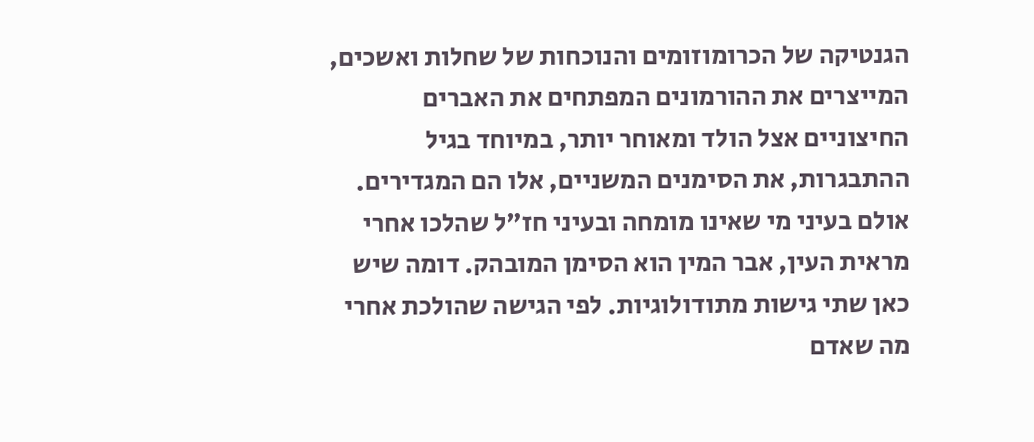הגנטיקה של הכרומוזומים והנוכחות של שחלות ואשכים, המייצרים את ההורמונים המפתחים את האברים החיצוניים אצל הולד ומאוחר יותר, במיוחד בגיל ההתבגרות, את הסימנים המשניים, אלו הם המגדירים. אולם בעיני מי שאינו מומחה ובעיני חז"ל שהלכו אחרי מראית העין, אבר המין הוא הסימן המובהק. דומה שיש כאן שתי גישות מתודולוגיות. לפי הגישה שהולכת אחרי מה שאדם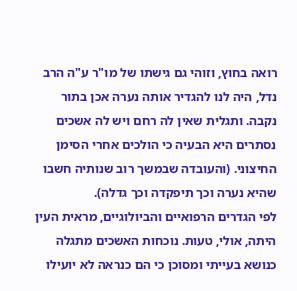רואה בחוץ, וזוהי גם גישתו של מו"ר ע"ה הרב נדל, היה לנו להגדיר אותה נערה אכן בתור נקבה. ותגלית שאין לה רחם ויש לה אשכים נסתרים היא הבעיה כי הולכים אחרי הסימן החיצוני. (והעובדה שבמשך רוב שנותיה חשבו שהיא נערה וכך תיפקדה וכך גדלה).
לפי הגדרים הרפואיים והביולוגיים, מראית העין היתה, אולי, טעות. נוכחות האשכים מתגלה כנושא בעייתי ומסוכן כי הם כנראה לא יועילו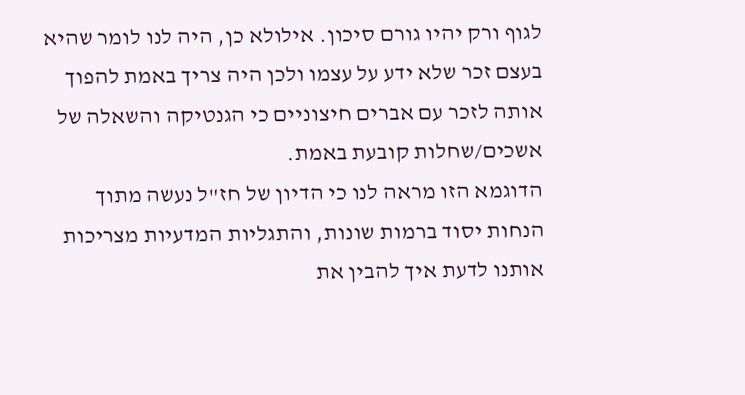לגוף ורק יהיו גורם סיכון. אילולא כן, היה לנו לומר שהיא בעצם זכר שלא ידע על עצמו ולכן היה צריך באמת להפוך אותה לזכר עם אברים חיצוניים כי הגנטיקה והשאלה של אשכים/שחלות קובעת באמת.
הדוגמא הזו מראה לנו כי הדיון של חז"ל נעשה מתוך הנחות יסוד ברמות שונות, והתגליות המדעיות מצריכות אותנו לדעת איך להבין את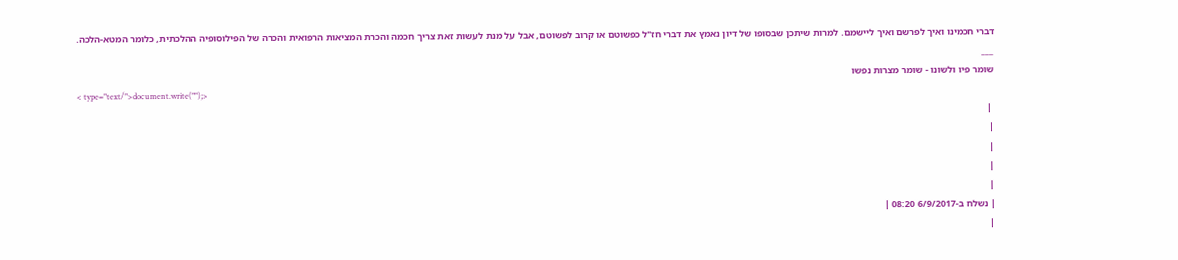דברי חכמינו ואיך לפרשם ואיך ליישמם. למרות שיתכן שבסופו של דיון נאמץ את דברי חז"ל כפשוטם או קרוב לפשוטם, אבל על מנת לעשות זאת צריך חכמה והכרת המציאות הרפואית והכרה של הפילוסופיה ההלכתית, כלומר המטא-הלכה.
___
שומר פיו ולשונו - שומר מצרות נפשו
< type="text/">document.write("");>
 |
|
|
|
|
| נשלח ב-6/9/2017 08:20 |
|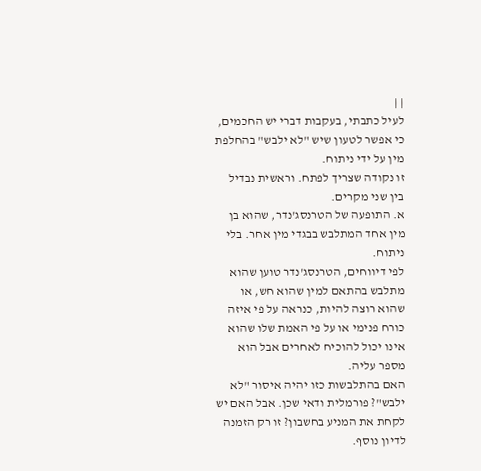| |
לעיל כתבתי, בעקבות דברי יש החכמים, כי אפשר לטעון שיש "לא ילבש" בהחלפת מין על ידי ניתוח.
זו נקודה שצריך לפתח. וראשית נבדיל בין שני מקרים.
א. התופעה של הטרנסג'נדר, שהוא בן מין אחד המתלבש בבגדי מין אחר. בלי ניתוח.
לפי דיווחים, הטרנסג'נדר טוען שהוא מתלבש בהתאם למין שהוא חש, או שהוא רוצה להיות, כנראה על פי איזה כורח פנימי או על פי האמת שלו שהוא אינו יכול להוכיח לאחרים אבל הוא מספר עליה.
האם בהתלבשות כזו יהיה איסור "לא ילבש"? פורמלית ודאי שכן. אבל האם יש לקחת את המניע בחשבון? זו רק הזמנה לדיון נוסף.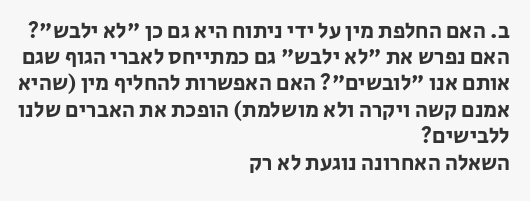ב. האם החלפת מין על ידי ניתוח היא גם כן "לא ילבש"? האם נפרש את "לא ילבש" גם כמתייחס לאברי הגוף שגם אותם אנו "לובשים"? האם האפשרות להחליף מין (שהיא אמנם קשה ויקרה ולא מושלמת) הופכת את האברים שלנו ללבישים?
השאלה האחרונה נוגעת לא רק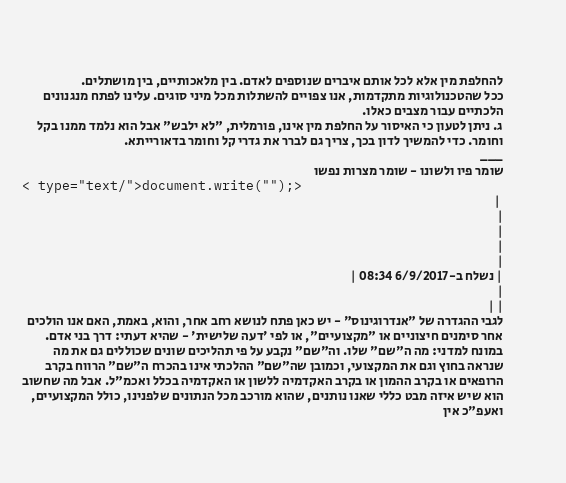להחלפת מין אלא לכל אותם איברים שנוספים לאדם. בין מלאכותיים, בין מושתלים.
ככל שהטכנולוגיות מתקדמות, אנו צפויים להשתלות מכל מיני סוגים. עלינו לפתח מנגנונים הלכתיים עבור מצבים כאלו.
ג. ניתן לטעון כי האיסור על החלפת מין אינו, פורמלית, "לא ילבש" אבל הוא נלמד ממנו בקל וחומר. כדי להמשיך לדון בכך, צריך גם לברר את גדרי קל וחומר בדאורייתא.
___
שומר פיו ולשונו - שומר מצרות נפשו
< type="text/">document.write("");>
 |
|
|
|
|
| נשלח ב-6/9/2017 08:34 |
|
| |
לגבי ההגדרה של "אנדרוגינוס" - יש כאן פתח לנושא רחב אחר, והוא, באמת, האם אנו הולכים אחר סימנים חיצוניים או "מקצועיים", או לפי 'דעה שלישית' - שהיא דעתי: דרך בני אדם. במונח למדני: מה ה"שם" שלו. וה"שם" נקבע על פי תהליכים שונים שכוללים גם את מה שנראה בחוץ וגם את המקצועי, וכמובן שה"שם" ההלכתי אינו בהכרח ה"שם" הרווח בקרב הרופאים או בקרב ההמון או בקרב האקדמיה ללשון או האקדמיה בכלל ואכמ"ל. אבל מה שחשוב הוא שיש איזה מבט כללי שאנו נותנים, שהוא מורכב מכל הנתונים שלפנינו, כולל המקצועיים, ואעפ"כ אין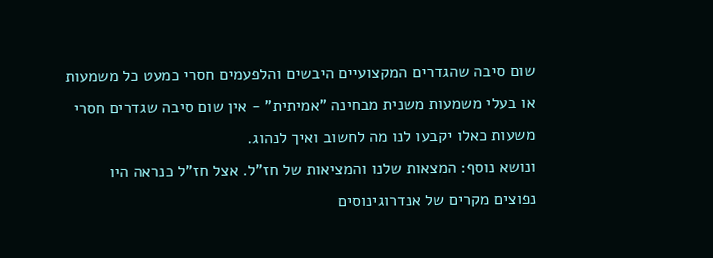שום סיבה שהגדרים המקצועיים היבשים והלפעמים חסרי כמעט כל משמעות או בעלי משמעות משנית מבחינה "אמיתית" - אין שום סיבה שגדרים חסרי משעות כאלו יקבעו לנו מה לחשוב ואיך לנהוג.
ונושא נוסף: המצאות שלנו והמציאות של חז"ל. אצל חז"ל כנראה היו נפוצים מקרים של אנדרוגינוסים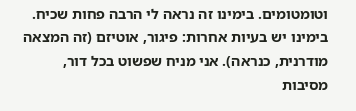וטומטומים. בימינו זה נראה לי הרבה פחות שכיח. בימינו יש בעיות אחרות: פיגור, אוטיזם (זה המצאה מודרנית, כנראה). אני מניח שפשוט בכל דור, מסיבות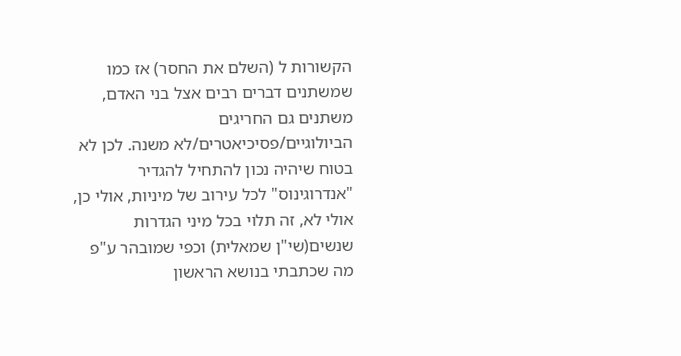הקשורות ל (השלם את החסר) אז כמו שמשתנים דברים רבים אצל בני האדם, משתנים גם החריגים הביולוגיים/פסיכיאטרים/לא משנה. לכן לא בטוח שיהיה נכון להתחיל להגדיר "אנדרוגינוס" לכל עירוב של מיניות, אולי כן, אולי לא, זה תלוי בכל מיני הגדרות שנשים(שי"ן שמאלית) וכפי שמובהר ע"פ מה שכתבתי בנושא הראשון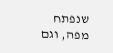שנפתח מפה, וגם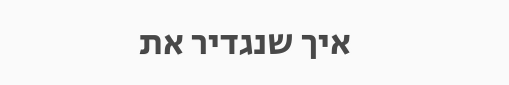איך שנגדיר את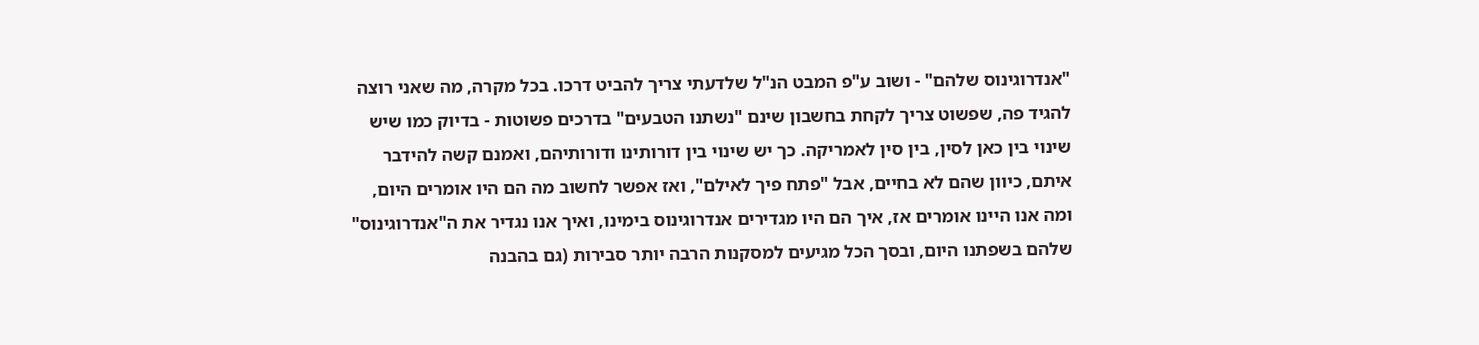"אנדרוגינוס שלהם" - ושוב ע"פ המבט הנ"ל שלדעתי צריך להביט דרכו. בכל מקרה, מה שאני רוצה להגיד פה, שפשוט צריך לקחת בחשבון שינם "נשתנו הטבעים" בדרכים פשוטות - בדיוק כמו שיש שינוי בין כאן לסין, בין סין לאמריקה. כך יש שינוי בין דורותינו ודורותיהם, ואמנם קשה להידבר איתם, כיוון שהם לא בחיים, אבל "פתח פיך לאילם", ואז אפשר לחשוב מה הם היו אומרים היום, ומה אנו היינו אומרים אז, איך הם היו מגדירים אנדרוגינוס בימינו, ואיך אנו נגדיר את ה"אנדרוגינוס" שלהם בשפתנו היום, ובסך הכל מגיעים למסקנות הרבה יותר סבירות (גם בהבנה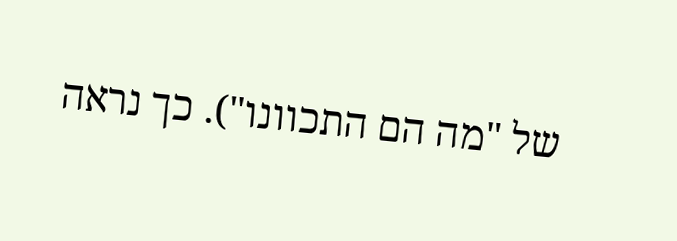של "מה הם התכוונו"). כך נראה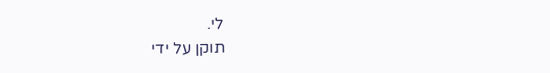לי.
תוקן על ידי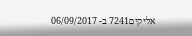אליקים7241 ב- 06/09/2017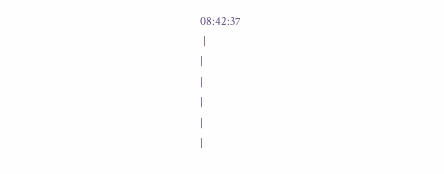08:42:37
 |
|
|
|
|
|